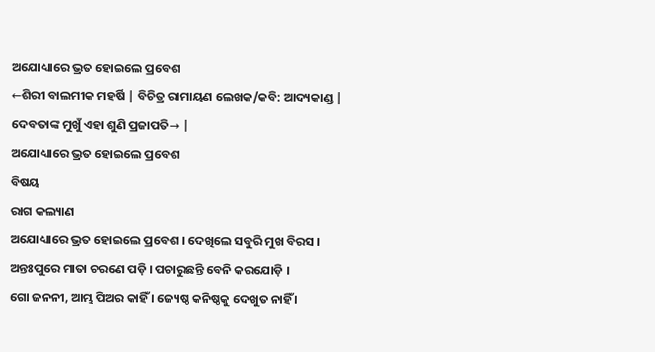ଅଯୋଧ୍ୟାରେ ଭ୍ରତ ହୋଇଲେ ପ୍ରବେଶ
←ଶିରୀ ବାଲମୀକ ମହର୍ଷି | ବିଚିତ୍ର ରାମାୟଣ ଲେଖକ/କବି: ଆଦ୍ୟକାଣ୍ଡ |
ଦେବତାଙ୍କ ମୁଖୁଁ ଏହା ଶୁଣି ପ୍ରଜାପତି→ |
ଅଯୋଧ୍ୟାରେ ଭ୍ରତ ହୋଇଲେ ପ୍ରବେଶ
ବିଷୟ
ରାଗ କଲ୍ୟାଣ
ଅଯୋଧ୍ୟାରେ ଭ୍ରତ ହୋଇଲେ ପ୍ରବେଶ । ଦେଖିଲେ ସବୁରି ମୁଖ ବିରସ ।
ଅନ୍ତଃପୁରେ ମାତା ଚରଣେ ପଡ଼ି । ପଚାରୁଛନ୍ତି ବେନି କରଯୋଡ଼ି ।
ଗୋ ଜନନୀ, ଆମ୍ଭ ପିଅର କାହିଁ । ଜ୍ୟେଷ୍ଠ କନିଷ୍ଠକୁ ଦେଖୁତ ନାହିଁ ।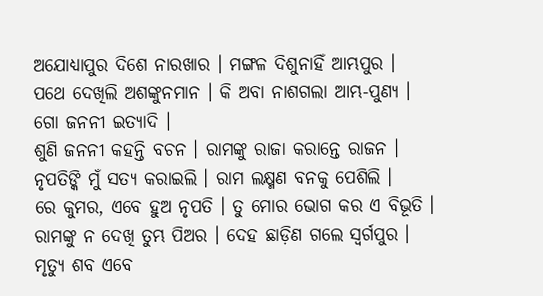ଅଯୋଧ୍ୟାପୁର ଦିଶେ ନାରଖାର । ମଙ୍ଗଳ ଦିଶୁନାହିଁ ଆମ୍ଭପୁର ।
ପଥେ ଦେଖିଲି ଅଶଙ୍କୁନମାନ । କି ଅବା ନାଶଗଲା ଆମ୍ଭ-ପୁଣ୍ୟ ।
ଗୋ ଜନନୀ ଇତ୍ୟାଦି ।
ଶୁଣି ଜନନୀ କହନ୍ତି ବଚନ । ରାମଙ୍କୁ ରାଜା କରାନ୍ତେ ରାଜନ ।
ନୃପତିଙ୍କି ମୁଁ ସତ୍ୟ କରାଇଲି । ରାମ ଲକ୍ଷ୍ମଣ ବନକୁ ପେଶିଲି ।
ରେ କୁମର, ଏବେ ହୁଅ ନୃପତି । ତୁ ମୋର ଭୋଗ କର ଏ ବିଭୂତି ।
ରାମଙ୍କୁ ନ ଦେଖି ତୁମ୍ଭ ପିଅର । ଦେହ ଛାଡ଼ିଣ ଗଲେ ସ୍ୱର୍ଗପୁର ।
ମୃତ୍ୟୁ ଶବ ଏବେ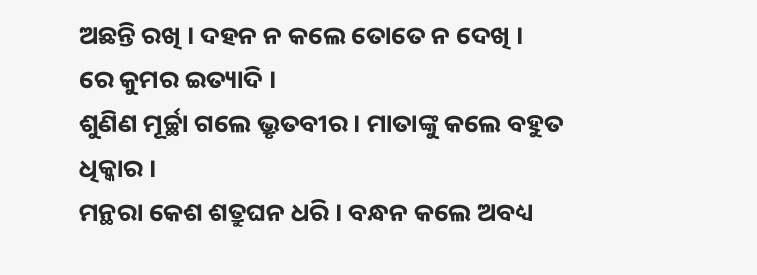ଅଛନ୍ତି ରଖି । ଦହନ ନ କଲେ ତୋତେ ନ ଦେଖି ।
ରେ କୁମର ଇତ୍ୟାଦି ।
ଶୁଣିଣ ମୂର୍ଚ୍ଛା ଗଲେ ଭ୍ରୃତବୀର । ମାତାଙ୍କୁ କଲେ ବହୁତ ଧିକ୍କାର ।
ମନ୍ଥରା କେଶ ଶତ୍ରୁଘନ ଧରି । ବନ୍ଧନ କଲେ ଅବଧ୍ୟ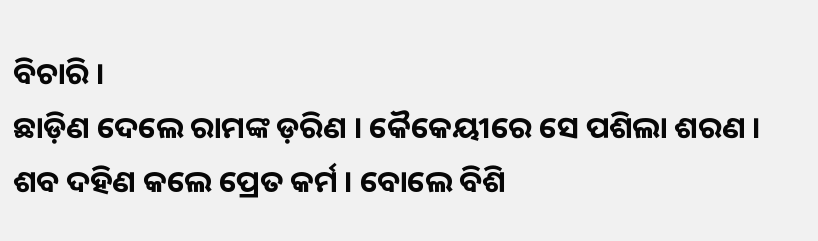ବିଚାରି ।
ଛାଡ଼ିଣ ଦେଲେ ରାମଙ୍କ ଡ଼ରିଣ । କୈକେୟୀରେ ସେ ପଶିଲା ଶରଣ ।
ଶବ ଦହିଣ କଲେ ପ୍ରେତ କର୍ମ । ବୋଲେ ବିଶି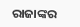ରାଜାଙ୍କର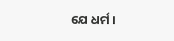ଯେ ଧର୍ମ ।